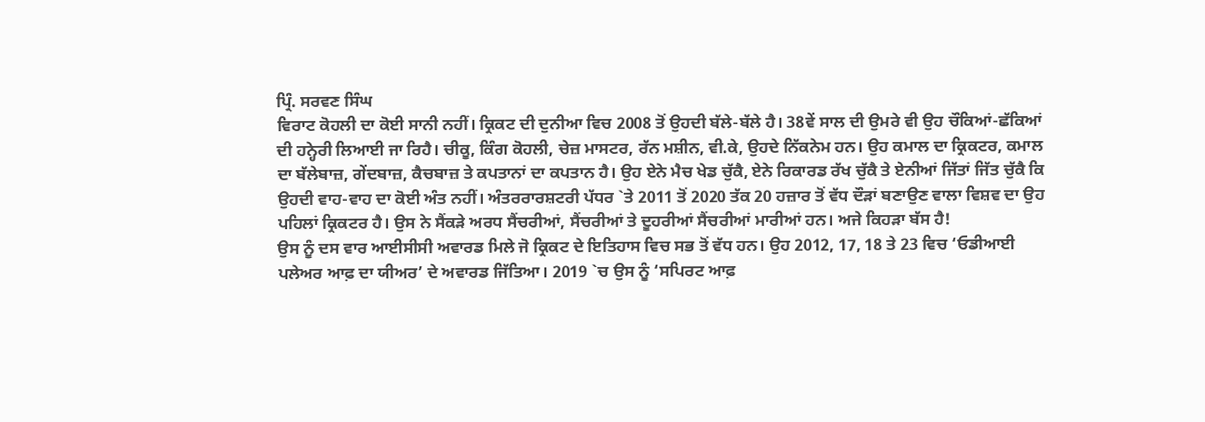ਪ੍ਰਿੰ. ਸਰਵਣ ਸਿੰਘ
ਵਿਰਾਟ ਕੋਹਲੀ ਦਾ ਕੋਈ ਸਾਨੀ ਨਹੀਂ। ਕ੍ਰਿਕਟ ਦੀ ਦੁਨੀਆ ਵਿਚ 2008 ਤੋਂ ਉਹਦੀ ਬੱਲੇ-ਬੱਲੇ ਹੈ। 38ਵੇਂ ਸਾਲ ਦੀ ਉਮਰੇ ਵੀ ਉਹ ਚੌਕਿਆਂ-ਛੱਕਿਆਂ ਦੀ ਹਨ੍ਹੇਰੀ ਲਿਆਈ ਜਾ ਰਿਹੈ। ਚੀਕੂ, ਕਿੰਗ ਕੋਹਲੀ, ਚੇਜ਼ ਮਾਸਟਰ, ਰੱਨ ਮਸ਼ੀਨ, ਵੀ.ਕੇ, ਉਹਦੇ ਨਿੱਕਨੇਮ ਹਨ। ਉਹ ਕਮਾਲ ਦਾ ਕ੍ਰਿਕਟਰ, ਕਮਾਲ ਦਾ ਬੱਲੇਬਾਜ਼, ਗੇਂਦਬਾਜ਼, ਕੈਚਬਾਜ਼ ਤੇ ਕਪਤਾਨਾਂ ਦਾ ਕਪਤਾਨ ਹੈ। ਉਹ ਏਨੇ ਮੈਚ ਖੇਡ ਚੁੱਕੈ, ਏਨੇ ਰਿਕਾਰਡ ਰੱਖ ਚੁੱਕੈ ਤੇ ਏਨੀਆਂ ਜਿੱਤਾਂ ਜਿੱਤ ਚੁੱਕੈ ਕਿ ਉਹਦੀ ਵਾਹ-ਵਾਹ ਦਾ ਕੋਈ ਅੰਤ ਨਹੀਂ। ਅੰਤਰਰਾਰਸ਼ਟਰੀ ਪੱਧਰ `ਤੇ 2011 ਤੋਂ 2020 ਤੱਕ 20 ਹਜ਼ਾਰ ਤੋਂ ਵੱਧ ਦੌੜਾਂ ਬਣਾਉਣ ਵਾਲਾ ਵਿਸ਼ਵ ਦਾ ਉਹ ਪਹਿਲਾਂ ਕ੍ਰਿਕਟਰ ਹੈ। ਉਸ ਨੇ ਸੈਂਕੜੇ ਅਰਧ ਸੈਂਚਰੀਆਂ, ਸੈਂਚਰੀਆਂ ਤੇ ਦੂਹਰੀਆਂ ਸੈਂਚਰੀਆਂ ਮਾਰੀਆਂ ਹਨ। ਅਜੇ ਕਿਹੜਾ ਬੱਸ ਹੈ!
ਉਸ ਨੂੰ ਦਸ ਵਾਰ ਆਈਸੀਸੀ ਅਵਾਰਡ ਮਿਲੇ ਜੋ ਕ੍ਰਿਕਟ ਦੇ ਇਤਿਹਾਸ ਵਿਚ ਸਭ ਤੋਂ ਵੱਧ ਹਨ। ਉਹ 2012, 17, 18 ਤੇ 23 ਵਿਚ ‘ਓਡੀਆਈ ਪਲੇਅਰ ਆਫ਼ ਦਾ ਯੀਅਰ’ ਦੇ ਅਵਾਰਡ ਜਿੱਤਿਆ। 2019 `ਚ ਉਸ ਨੂੰ ‘ਸਪਿਰਟ ਆਫ਼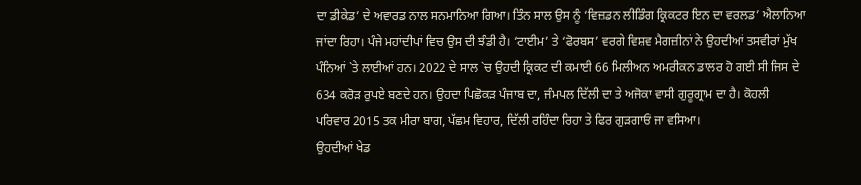ਦਾ ਡੀਕੇਡ’ ਦੇ ਅਵਾਰਡ ਨਾਲ ਸਨਮਾਨਿਆ ਗਿਆ। ਤਿੰਨ ਸਾਲ ਉਸ ਨੂੰ ‘ਵਿਜ਼ਡਨ ਲੀਡਿੰਗ ਕ੍ਰਿਕਟਰ ਇਨ ਦਾ ਵਰਲਡ’ ਐਲਾਨਿਆ ਜਾਂਦਾ ਰਿਹਾ। ਪੰਜੇ ਮਹਾਂਦੀਪਾਂ ਵਿਚ ਉਸ ਦੀ ਝੰਡੀ ਹੈ। ‘ਟਾਈਮ’ ਤੇ ‘ਫੋਰਬਸ’ ਵਰਗੇ ਵਿਸ਼ਵ ਮੈਗਜ਼ੀਨਾਂ ਨੇ ਉਹਦੀਆਂ ਤਸਵੀਰਾਂ ਮੁੱਖ ਪੰਨਿਆਂ `ਤੇ ਲਾਈਆਂ ਹਨ। 2022 ਦੇ ਸਾਲ `ਚ ਉਹਦੀ ਕ੍ਰਿਕਟ ਦੀ ਕਮਾਈ 66 ਮਿਲੀਅਨ ਅਮਰੀਕਨ ਡਾਲਰ ਹੋ ਗਈ ਸੀ ਜਿਸ ਦੇ 634 ਕਰੋੜ ਰੁਪਏ ਬਣਦੇ ਹਨ। ਉਹਦਾ ਪਿਛੋਕੜ ਪੰਜਾਬ ਦਾ, ਜੰਮਪਲ ਦਿੱਲੀ ਦਾ ਤੇ ਅਜੋਕਾ ਵਾਸੀ ਗੁਰੂਗ੍ਰਾਮ ਦਾ ਹੈ। ਕੋਹਲੀ ਪਰਿਵਾਰ 2015 ਤਕ ਮੀਰਾ ਬਾਗ, ਪੱਛਮ ਵਿਹਾਰ, ਦਿੱਲੀ ਰਹਿੰਦਾ ਰਿਹਾ ਤੇ ਫਿਰ ਗੁੜਗਾਓਂ ਜਾ ਵਸਿਆ।
ਉਹਦੀਆਂ ਖੇਡ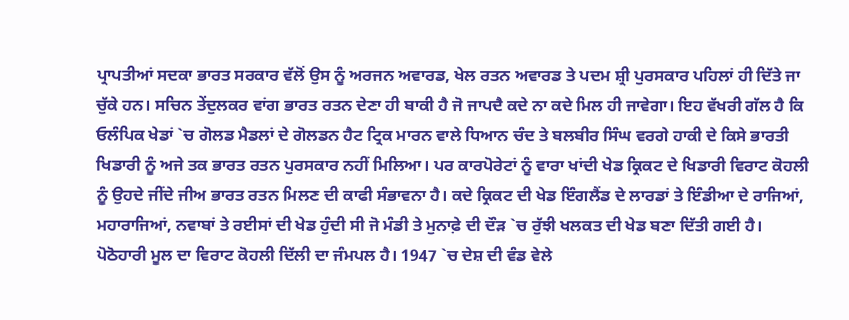ਪ੍ਰਾਪਤੀਆਂ ਸਦਕਾ ਭਾਰਤ ਸਰਕਾਰ ਵੱਲੋਂ ਉਸ ਨੂੰ ਅਰਜਨ ਅਵਾਰਡ, ਖੇਲ ਰਤਨ ਅਵਾਰਡ ਤੇ ਪਦਮ ਸ਼੍ਰੀ ਪੁਰਸਕਾਰ ਪਹਿਲਾਂ ਹੀ ਦਿੱਤੇ ਜਾ ਚੁੱਕੇ ਹਨ। ਸਚਿਨ ਤੇਂਦੁਲਕਰ ਵਾਂਗ ਭਾਰਤ ਰਤਨ ਦੇਣਾ ਹੀ ਬਾਕੀ ਹੈ ਜੋ ਜਾਪਦੈ ਕਦੇ ਨਾ ਕਦੇ ਮਿਲ ਹੀ ਜਾਵੇਗਾ। ਇਹ ਵੱਖਰੀ ਗੱਲ ਹੈ ਕਿ ਓਲੰਪਿਕ ਖੇਡਾਂ `ਚ ਗੋਲਡ ਮੈਡਲਾਂ ਦੇ ਗੋਲਡਨ ਹੈਟ ਟ੍ਰਿਕ ਮਾਰਨ ਵਾਲੇ ਧਿਆਨ ਚੰਦ ਤੇ ਬਲਬੀਰ ਸਿੰਘ ਵਰਗੇ ਹਾਕੀ ਦੇ ਕਿਸੇ ਭਾਰਤੀ ਖਿਡਾਰੀ ਨੂੰ ਅਜੇ ਤਕ ਭਾਰਤ ਰਤਨ ਪੁਰਸਕਾਰ ਨਹੀਂ ਮਿਲਿਆ। ਪਰ ਕਾਰਪੋਰੇਟਾਂ ਨੂੰ ਵਾਰਾ ਖਾਂਦੀ ਖੇਡ ਕ੍ਰਿਕਟ ਦੇ ਖਿਡਾਰੀ ਵਿਰਾਟ ਕੋਹਲੀ ਨੂੰ ਉਹਦੇ ਜੀਂਦੇ ਜੀਅ ਭਾਰਤ ਰਤਨ ਮਿਲਣ ਦੀ ਕਾਫੀ ਸੰਭਾਵਨਾ ਹੈ। ਕਦੇ ਕ੍ਰਿਕਟ ਦੀ ਖੇਡ ਇੰਗਲੈਂਡ ਦੇ ਲਾਰਡਾਂ ਤੇ ਇੰਡੀਆ ਦੇ ਰਾਜਿਆਂ, ਮਹਾਰਾਜਿਆਂ, ਨਵਾਬਾਂ ਤੇ ਰਈਸਾਂ ਦੀ ਖੇਡ ਹੁੰਦੀ ਸੀ ਜੋ ਮੰਡੀ ਤੇ ਮੁਨਾਫ਼ੇ ਦੀ ਦੌੜ `ਚ ਰੁੱਝੀ ਖਲਕਤ ਦੀ ਖੇਡ ਬਣਾ ਦਿੱਤੀ ਗਈ ਹੈ।
ਪੋਠੋਹਾਰੀ ਮੂਲ ਦਾ ਵਿਰਾਟ ਕੋਹਲੀ ਦਿੱਲੀ ਦਾ ਜੰਮਪਲ ਹੈ। 1947 `ਚ ਦੇਸ਼ ਦੀ ਵੰਡ ਵੇਲੇ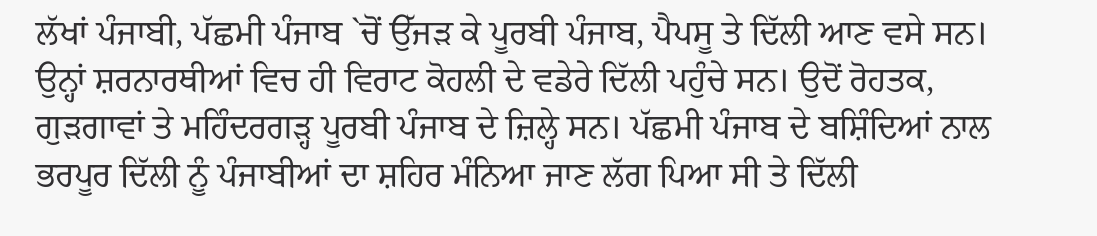ਲੱਖਾਂ ਪੰਜਾਬੀ, ਪੱਛਮੀ ਪੰਜਾਬ `ਚੋਂ ਉੱਜੜ ਕੇ ਪੂਰਬੀ ਪੰਜਾਬ, ਪੈਪਸੂ ਤੇ ਦਿੱਲੀ ਆਣ ਵਸੇ ਸਨ। ਉਨ੍ਹਾਂ ਸ਼ਰਨਾਰਥੀਆਂ ਵਿਚ ਹੀ ਵਿਰਾਟ ਕੋਹਲੀ ਦੇ ਵਡੇਰੇ ਦਿੱਲੀ ਪਹੁੰਚੇ ਸਨ। ਉਦੋਂ ਰੋਹਤਕ, ਗੁੜਗਾਵਾਂ ਤੇ ਮਹਿੰਦਰਗੜ੍ਹ ਪੂਰਬੀ ਪੰਜਾਬ ਦੇ ਜ਼ਿਲ੍ਹੇ ਸਨ। ਪੱਛਮੀ ਪੰਜਾਬ ਦੇ ਬਸ਼ਿੰਦਿਆਂ ਨਾਲ ਭਰਪੂਰ ਦਿੱਲੀ ਨੂੰ ਪੰਜਾਬੀਆਂ ਦਾ ਸ਼ਹਿਰ ਮੰਨਿਆ ਜਾਣ ਲੱਗ ਪਿਆ ਸੀ ਤੇ ਦਿੱਲੀ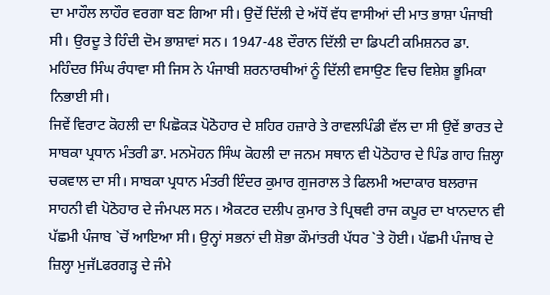ਦਾ ਮਾਹੌਲ ਲਾਹੌਰ ਵਰਗਾ ਬਣ ਗਿਆ ਸੀ। ਉਦੋਂ ਦਿੱਲੀ ਦੇ ਅੱਧੋਂ ਵੱਧ ਵਾਸੀਆਂ ਦੀ ਮਾਤ ਭਾਸ਼ਾ ਪੰਜਾਬੀ ਸੀ। ਉਰਦੂ ਤੇ ਹਿੰਦੀ ਦੋਮ ਭਾਸ਼ਾਵਾਂ ਸਨ। 1947-48 ਦੌਰਾਨ ਦਿੱਲੀ ਦਾ ਡਿਪਟੀ ਕਮਿਸ਼ਨਰ ਡਾ. ਮਹਿੰਦਰ ਸਿੰਘ ਰੰਧਾਵਾ ਸੀ ਜਿਸ ਨੇ ਪੰਜਾਬੀ ਸ਼ਰਨਾਰਥੀਆਂ ਨੂੰ ਦਿੱਲੀ ਵਸਾਉਣ ਵਿਚ ਵਿਸ਼ੇਸ਼ ਭੂਮਿਕਾ ਨਿਭਾਈ ਸੀ।
ਜਿਵੇਂ ਵਿਰਾਟ ਕੋਹਲੀ ਦਾ ਪਿਛੋਕੜ ਪੋਠੋਹਾਰ ਦੇ ਸ਼ਹਿਰ ਹਜ਼ਾਰੇ ਤੇ ਰਾਵਲਪਿੰਡੀ ਵੱਲ ਦਾ ਸੀ ਉਵੇਂ ਭਾਰਤ ਦੇ ਸਾਬਕਾ ਪ੍ਰਧਾਨ ਮੰਤਰੀ ਡਾ. ਮਨਮੋਹਨ ਸਿੰਘ ਕੋਹਲੀ ਦਾ ਜਨਮ ਸਥਾਨ ਵੀ ਪੋਠੋਹਾਰ ਦੇ ਪਿੰਡ ਗਾਹ ਜ਼ਿਲ੍ਹਾ ਚਕਵਾਲ ਦਾ ਸੀ। ਸਾਬਕਾ ਪ੍ਰਧਾਨ ਮੰਤਰੀ ਇੰਦਰ ਕੁਮਾਰ ਗੁਜਰਾਲ ਤੇ ਫਿਲਮੀ ਅਦਾਕਾਰ ਬਲਰਾਜ ਸਾਹਨੀ ਵੀ ਪੋਠੋਹਾਰ ਦੇ ਜੰਮਪਲ ਸਨ। ਐਕਟਰ ਦਲੀਪ ਕੁਮਾਰ ਤੇ ਪ੍ਰਿਥਵੀ ਰਾਜ ਕਪੂਰ ਦਾ ਖਾਨਦਾਨ ਵੀ ਪੱਛਮੀ ਪੰਜਾਬ `ਚੋਂ ਆਇਆ ਸੀ। ਉਨ੍ਹਾਂ ਸਭਨਾਂ ਦੀ ਸ਼ੋਭਾ ਕੌਮਾਂਤਰੀ ਪੱਧਰ `ਤੇ ਹੋਈ। ਪੱਛਮੀ ਪੰਜਾਬ ਦੇ ਜ਼ਿਲ੍ਹਾ ਮੁਜੱLਫਰਗੜ੍ਹ ਦੇ ਜੰਮੇ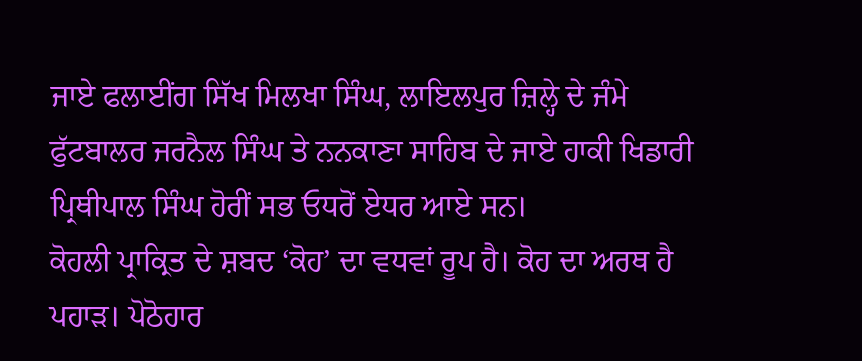ਜਾਏ ਫਲਾਈਂਗ ਸਿੱਖ ਮਿਲਖਾ ਸਿੰਘ, ਲਾਇਲਪੁਰ ਜ਼ਿਲ੍ਹੇ ਦੇ ਜੰਮੇ ਫੁੱਟਬਾਲਰ ਜਰਨੈਲ ਸਿੰਘ ਤੇ ਨਨਕਾਣਾ ਸਾਹਿਬ ਦੇ ਜਾਏ ਹਾਕੀ ਖਿਡਾਰੀ ਪ੍ਰਿਥੀਪਾਲ ਸਿੰਘ ਹੋਰੀਂ ਸਭ ਓਧਰੋਂ ਏਧਰ ਆਏ ਸਨ।
ਕੋਹਲੀ ਪ੍ਰਾਕ੍ਰਿਤ ਦੇ ਸ਼ਬਦ ‘ਕੋਹ’ ਦਾ ਵਧਵਾਂ ਰੂਪ ਹੈ। ਕੋਹ ਦਾ ਅਰਥ ਹੈ ਪਹਾੜ। ਪੋਠੋਹਾਰ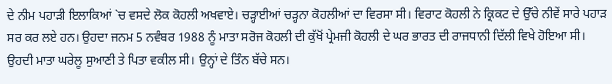ਦੇ ਨੀਮ ਪਹਾੜੀ ਇਲਾਕਿਆਂ `ਚ ਵਸਦੇ ਲੋਕ ਕੋਹਲੀ ਅਖਵਾਏ। ਚੜ੍ਹਾਈਆਂ ਚੜ੍ਹਨਾ ਕੋਹਲੀਆਂ ਦਾ ਵਿਰਸਾ ਸੀ। ਵਿਰਾਟ ਕੋਹਲੀ ਨੇ ਕ੍ਰਿਕਟ ਦੇ ਉੱਚੇ ਨੀਵੇਂ ਸਾਰੇ ਪਹਾੜ ਸਰ ਕਰ ਲਏ ਹਨ। ਉਹਦਾ ਜਨਮ 5 ਨਵੰਬਰ 1988 ਨੂੰ ਮਾਤਾ ਸਰੋਜ ਕੋਹਲੀ ਦੀ ਕੁੱਖੋਂ ਪ੍ਰੇਮਜੀ ਕੋਹਲੀ ਦੇ ਘਰ ਭਾਰਤ ਦੀ ਰਾਜਧਾਨੀ ਦਿੱਲੀ ਵਿਖੇ ਹੋਇਆ ਸੀ। ਉਹਦੀ ਮਾਤਾ ਘਰੇਲੂ ਸੁਆਣੀ ਤੇ ਪਿਤਾ ਵਕੀਲ ਸੀ। ਉਨ੍ਹਾਂ ਦੇ ਤਿੰਨ ਬੱਚੇ ਸਨ।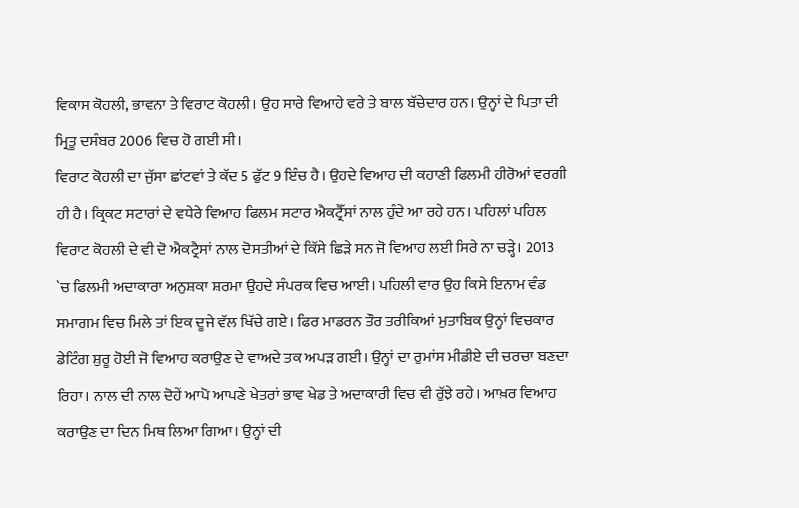ਵਿਕਾਸ ਕੋਹਲੀ, ਭਾਵਨਾ ਤੇ ਵਿਰਾਟ ਕੋਹਲੀ। ਉਹ ਸਾਰੇ ਵਿਆਹੇ ਵਰੇ ਤੇ ਬਾਲ ਬੱਚੇਦਾਰ ਹਨ। ਉਨ੍ਹਾਂ ਦੇ ਪਿਤਾ ਦੀ ਮ੍ਰਿਤੂ ਦਸੰਬਰ 2006 ਵਿਚ ਹੋ ਗਈ ਸੀ।
ਵਿਰਾਟ ਕੋਹਲੀ ਦਾ ਜੁੱਸਾ ਛਾਂਟਵਾਂ ਤੇ ਕੱਦ 5 ਫੁੱਟ 9 ਇੰਚ ਹੈ। ਉਹਦੇ ਵਿਆਹ ਦੀ ਕਹਾਣੀ ਫਿਲਮੀ ਹੀਰੋਆਂ ਵਰਗੀ ਹੀ ਹੈ। ਕ੍ਰਿਕਟ ਸਟਾਰਾਂ ਦੇ ਵਧੇਰੇ ਵਿਆਹ ਫਿਲਮ ਸਟਾਰ ਐਕਟ੍ਰੈੱਸਾਂ ਨਾਲ ਹੁੰਦੇ ਆ ਰਹੇ ਹਨ। ਪਹਿਲਾਂ ਪਹਿਲ ਵਿਰਾਟ ਕੋਹਲੀ ਦੇ ਵੀ ਦੋ ਐਕਟ੍ਰੈਸਾਂ ਨਾਲ ਦੋਸਤੀਆਂ ਦੇ ਕਿੱਸੇ ਛਿੜੇ ਸਨ ਜੋ ਵਿਆਹ ਲਈ ਸਿਰੇ ਨਾ ਚੜ੍ਹੇ। 2013 `ਚ ਫਿਲਮੀ ਅਦਾਕਾਰਾ ਅਨੁਸ਼ਕਾ ਸ਼ਰਮਾ ਉਹਦੇ ਸੰਪਰਕ ਵਿਚ ਆਈ। ਪਹਿਲੀ ਵਾਰ ਉਹ ਕਿਸੇ ਇਨਾਮ ਵੰਡ ਸਮਾਗਮ ਵਿਚ ਮਿਲੇ ਤਾਂ ਇਕ ਦੂਜੇ ਵੱਲ ਖਿੱਚੇ ਗਏ। ਫਿਰ ਮਾਡਰਨ ਤੌਰ ਤਰੀਕਿਆਂ ਮੁਤਾਬਿਕ ਉਨ੍ਹਾਂ ਵਿਚਕਾਰ ਡੇਟਿੰਗ ਸ਼ੁਰੂ ਹੋਈ ਜੋ ਵਿਆਹ ਕਰਾਉਣ ਦੇ ਵਾਅਦੇ ਤਕ ਅਪੜ ਗਈ। ਉਨ੍ਹਾਂ ਦਾ ਰੁਮਾਂਸ ਮੀਡੀਏ ਦੀ ਚਰਚਾ ਬਣਦਾ ਰਿਹਾ। ਨਾਲ ਦੀ ਨਾਲ ਦੋਹੇਂ ਆਪੋ ਆਪਣੇ ਖੇਤਰਾਂ ਭਾਵ ਖੇਡ ਤੇ ਅਦਾਕਾਰੀ ਵਿਚ ਵੀ ਰੁੱਝੇ ਰਹੇ। ਆਖ਼ਰ ਵਿਆਹ ਕਰਾਉਣ ਦਾ ਦਿਨ ਮਿਥ ਲਿਆ ਗਿਆ। ਉਨ੍ਹਾਂ ਦੀ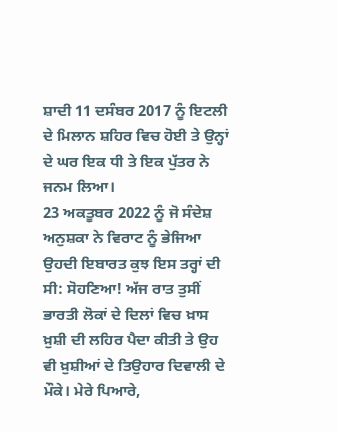ਸ਼ਾਦੀ 11 ਦਸੰਬਰ 2017 ਨੂੰ ਇਟਲੀ ਦੇ ਮਿਲਾਨ ਸ਼ਹਿਰ ਵਿਚ ਹੋਈ ਤੇ ਉਨ੍ਹਾਂ ਦੇ ਘਰ ਇਕ ਧੀ ਤੇ ਇਕ ਪੁੱਤਰ ਨੇ ਜਨਮ ਲਿਆ।
23 ਅਕਤੂਬਰ 2022 ਨੂੰ ਜੋ ਸੰਦੇਸ਼ ਅਨੁਸ਼ਕਾ ਨੇ ਵਿਰਾਟ ਨੂੰ ਭੇਜਿਆ ਉਹਦੀ ਇਬਾਰਤ ਕੁਝ ਇਸ ਤਰ੍ਹਾਂ ਦੀ ਸੀ: ਸੋਹਣਿਆ! ਅੱਜ ਰਾਤ ਤੁਸੀਂ ਭਾਰਤੀ ਲੋਕਾਂ ਦੇ ਦਿਲਾਂ ਵਿਚ ਖ਼ਾਸ ਖ਼ੁਸ਼ੀ ਦੀ ਲਹਿਰ ਪੈਦਾ ਕੀਤੀ ਤੇ ਉਹ ਵੀ ਖ਼ੁਸ਼ੀਆਂ ਦੇ ਤਿਉਹਾਰ ਦਿਵਾਲੀ ਦੇ ਮੌਕੇ। ਮੇਰੇ ਪਿਆਰੇ,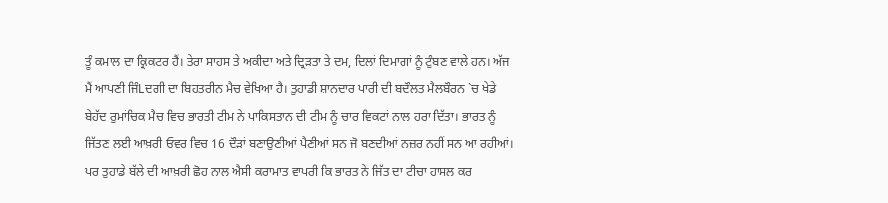ਤੂੰ ਕਮਾਲ ਦਾ ਕ੍ਰਿਕਟਰ ਹੈਂ। ਤੇਰਾ ਸਾਹਸ ਤੇ ਅਕੀਦਾ ਅਤੇ ਦ੍ਰਿੜਤਾ ਤੇ ਦਮ, ਦਿਲਾਂ ਦਿਮਾਗਾਂ ਨੂੰ ਟੁੰਬਣ ਵਾਲੇ ਹਨ। ਅੱਜ ਮੈਂ ਆਪਣੀ ਜਿੰLਦਗੀ ਦਾ ਬਿਹਤਰੀਨ ਮੈਚ ਵੇਖਿਆ ਹੈ। ਤੁਹਾਡੀ ਸ਼ਾਨਦਾਰ ਪਾਰੀ ਦੀ ਬਦੌਲਤ ਮੈਲਬੌਰਨ `ਚ ਖੇਡੇ ਬੇਹੱਦ ਰੁਮਾਂਚਿਕ ਮੈਚ ਵਿਚ ਭਾਰਤੀ ਟੀਮ ਨੇ ਪਾਕਿਸਤਾਨ ਦੀ ਟੀਮ ਨੂੰ ਚਾਰ ਵਿਕਟਾਂ ਨਾਲ ਹਰਾ ਦਿੱਤਾ। ਭਾਰਤ ਨੂੰ ਜਿੱਤਣ ਲਈ ਆਖ਼ਰੀ ਓਵਰ ਵਿਚ 16 ਦੌੜਾਂ ਬਣਾਉਣੀਆਂ ਪੈਣੀਆਂ ਸਨ ਜੋ ਬਣਦੀਆਂ ਨਜ਼ਰ ਨਹੀਂ ਸਨ ਆ ਰਹੀਆਂ। ਪਰ ਤੁਹਾਡੇ ਬੱਲੇ ਦੀ ਆਖ਼ਰੀ ਛੋਹ ਨਾਲ ਐਸੀ ਕਰਾਮਾਤ ਵਾਪਰੀ ਕਿ ਭਾਰਤ ਨੇ ਜਿੱਤ ਦਾ ਟੀਚਾ ਹਾਸਲ ਕਰ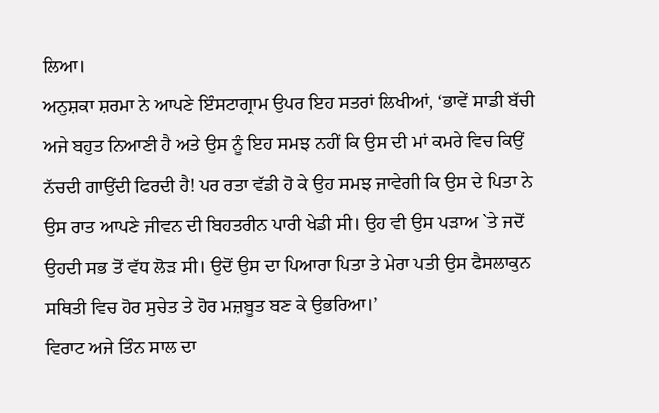ਲਿਆ।
ਅਨੁਸ਼ਕਾ ਸ਼ਰਮਾ ਨੇ ਆਪਣੇ ਇੰਸਟਾਗ੍ਰਾਮ ਉਪਰ ਇਹ ਸਤਰਾਂ ਲਿਖੀਆਂ, ‘ਭਾਵੇਂ ਸਾਡੀ ਬੱਚੀ ਅਜੇ ਬਹੁਤ ਨਿਆਣੀ ਹੈ ਅਤੇ ਉਸ ਨੂੰ ਇਹ ਸਮਝ ਨਹੀਂ ਕਿ ਉਸ ਦੀ ਮਾਂ ਕਮਰੇ ਵਿਚ ਕਿਉਂ ਨੱਚਦੀ ਗਾਉਂਦੀ ਫਿਰਦੀ ਹੈ! ਪਰ ਰਤਾ ਵੱਡੀ ਹੋ ਕੇ ਉਹ ਸਮਝ ਜਾਵੇਗੀ ਕਿ ਉਸ ਦੇ ਪਿਤਾ ਨੇ ਉਸ ਰਾਤ ਆਪਣੇ ਜੀਵਨ ਦੀ ਬਿਹਤਰੀਨ ਪਾਰੀ ਖੇਡੀ ਸੀ। ਉਹ ਵੀ ਉਸ ਪੜਾਅ `ਤੇ ਜਦੋਂ ਉਹਦੀ ਸਭ ਤੋਂ ਵੱਧ ਲੋੜ ਸੀ। ਉਦੋਂ ਉਸ ਦਾ ਪਿਆਰਾ ਪਿਤਾ ਤੇ ਮੇਰਾ ਪਤੀ ਉਸ ਫੈਸਲਾਕੁਨ ਸਥਿਤੀ ਵਿਚ ਹੋਰ ਸੁਚੇਤ ਤੇ ਹੋਰ ਮਜ਼ਬੂਤ ਬਣ ਕੇ ਉਭਰਿਆ।’
ਵਿਰਾਟ ਅਜੇ ਤਿੰਨ ਸਾਲ ਦਾ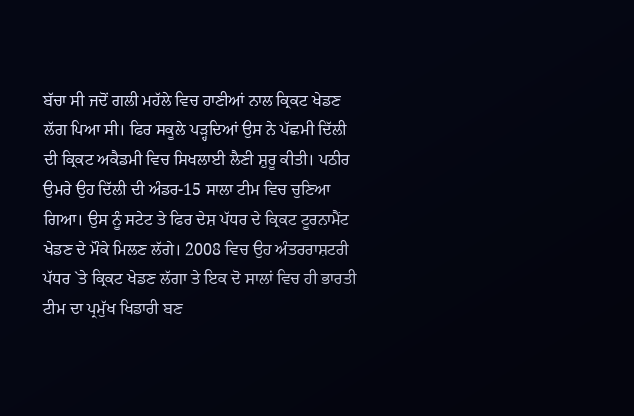ਬੱਚਾ ਸੀ ਜਦੋਂ ਗਲੀ ਮਹੱਲੇ ਵਿਚ ਹਾਣੀਆਂ ਨਾਲ ਕ੍ਰਿਕਟ ਖੇਡਣ ਲੱਗ ਪਿਆ ਸੀ। ਫਿਰ ਸਕੂਲੇ ਪੜ੍ਹਦਿਆਂ ਉਸ ਨੇ ਪੱਛਮੀ ਦਿੱਲੀ ਦੀ ਕ੍ਰਿਕਟ ਅਕੈਡਮੀ ਵਿਚ ਸਿਖਲਾਈ ਲੈਣੀ ਸ਼ੁਰੂ ਕੀਤੀ। ਪਠੀਰ ਉਮਰੇ ਉਹ ਦਿੱਲੀ ਦੀ ਅੰਡਰ-15 ਸਾਲਾ ਟੀਮ ਵਿਚ ਚੁਣਿਆ ਗਿਆ। ਉਸ ਨੂੰ ਸਟੇਟ ਤੇ ਫਿਰ ਦੇਸ਼ ਪੱਧਰ ਦੇ ਕ੍ਰਿਕਟ ਟੂਰਨਾਮੈਂਟ ਖੇਡਣ ਦੇ ਮੌਕੇ ਮਿਲਣ ਲੱਗੇ। 2008 ਵਿਚ ਉਹ ਅੰਤਰਰਾਸ਼ਟਰੀ ਪੱਧਰ `ਤੇ ਕ੍ਰਿਕਟ ਖੇਡਣ ਲੱਗਾ ਤੇ ਇਕ ਦੋ ਸਾਲਾਂ ਵਿਚ ਹੀ ਭਾਰਤੀ ਟੀਮ ਦਾ ਪ੍ਰਮੁੱਖ ਖਿਡਾਰੀ ਬਣ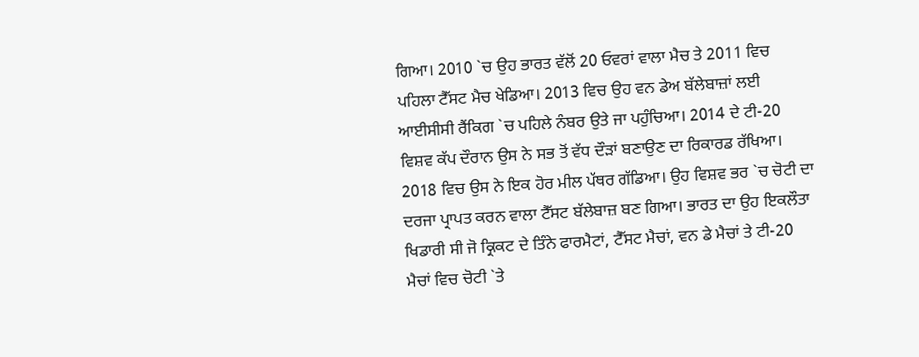ਗਿਆ। 2010 `ਚ ਉਹ ਭਾਰਤ ਵੱਲੋਂ 20 ਓਵਰਾਂ ਵਾਲਾ ਮੈਚ ਤੇ 2011 ਵਿਚ ਪਹਿਲਾ ਟੈੱਸਟ ਮੈਚ ਖੇਡਿਆ। 2013 ਵਿਚ ਉਹ ਵਨ ਡੇਅ ਬੱਲੇਬਾਜ਼ਾਂ ਲਈ ਆਈਸੀਸੀ ਰੈਂਕਿਗ `ਚ ਪਹਿਲੇ ਨੰਬਰ ਉਤੇ ਜਾ ਪਹੁੰਚਿਆ। 2014 ਦੇ ਟੀ-20 ਵਿਸ਼ਵ ਕੱਪ ਦੌਰਾਨ ਉਸ ਨੇ ਸਭ ਤੋਂ ਵੱਧ ਦੌੜਾਂ ਬਣਾਉਣ ਦਾ ਰਿਕਾਰਡ ਰੱਖਿਆ।
2018 ਵਿਚ ਉਸ ਨੇ ਇਕ ਹੋਰ ਮੀਲ ਪੱਥਰ ਗੱਡਿਆ। ਉਹ ਵਿਸ਼ਵ ਭਰ `ਚ ਚੋਟੀ ਦਾ ਦਰਜਾ ਪ੍ਰਾਪਤ ਕਰਨ ਵਾਲਾ ਟੈੱਸਟ ਬੱਲੇਬਾਜ਼ ਬਣ ਗਿਆ। ਭਾਰਤ ਦਾ ਉਹ ਇਕਲੌਤਾ ਖਿਡਾਰੀ ਸੀ ਜੋ ਕ੍ਰਿਕਟ ਦੇ ਤਿੰਨੇ ਫਾਰਮੈਟਾਂ, ਟੈੱਸਟ ਮੈਚਾਂ, ਵਨ ਡੇ ਮੈਚਾਂ ਤੇ ਟੀ-20 ਮੈਚਾਂ ਵਿਚ ਚੋਟੀ `ਤੇ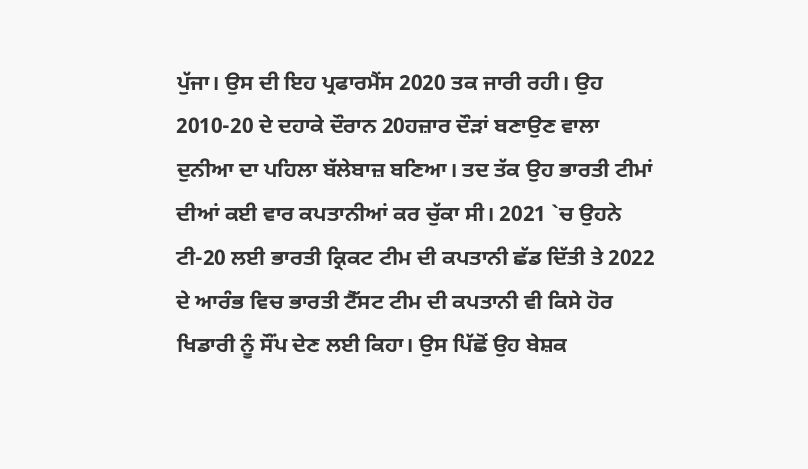ਪੁੱਜਾ। ਉਸ ਦੀ ਇਹ ਪ੍ਰਫਾਰਮੈਂਸ 2020 ਤਕ ਜਾਰੀ ਰਹੀ। ਉਹ 2010-20 ਦੇ ਦਹਾਕੇ ਦੌਰਾਨ 20ਹਜ਼ਾਰ ਦੌੜਾਂ ਬਣਾਉਣ ਵਾਲਾ ਦੁਨੀਆ ਦਾ ਪਹਿਲਾ ਬੱਲੇਬਾਜ਼ ਬਣਿਆ। ਤਦ ਤੱਕ ਉਹ ਭਾਰਤੀ ਟੀਮਾਂ ਦੀਆਂ ਕਈ ਵਾਰ ਕਪਤਾਨੀਆਂ ਕਰ ਚੁੱਕਾ ਸੀ। 2021 `ਚ ਉਹਨੇ ਟੀ-20 ਲਈ ਭਾਰਤੀ ਕ੍ਰਿਕਟ ਟੀਮ ਦੀ ਕਪਤਾਨੀ ਛੱਡ ਦਿੱਤੀ ਤੇ 2022 ਦੇ ਆਰੰਭ ਵਿਚ ਭਾਰਤੀ ਟੈੱਸਟ ਟੀਮ ਦੀ ਕਪਤਾਨੀ ਵੀ ਕਿਸੇ ਹੋਰ ਖਿਡਾਰੀ ਨੂੰ ਸੌਂਪ ਦੇਣ ਲਈ ਕਿਹਾ। ਉਸ ਪਿੱਛੋਂ ਉਹ ਬੇਸ਼ਕ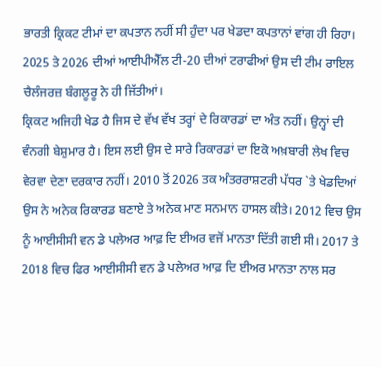ਭਾਰਤੀ ਕ੍ਰਿਕਟ ਟੀਮਾਂ ਦਾ ਕਪਤਾਨ ਨਹੀਂ ਸੀ ਹੁੰਦਾ ਪਰ ਖੇਡਦਾ ਕਪਤਾਨਾਂ ਵਾਂਗ ਹੀ ਰਿਹਾ। 2025 ਤੇ 2026 ਦੀਆਂ ਆਈਪੀਐੱਲ ਟੀ-20 ਦੀਆਂ ਟਰਾਫੀਆਂ ਉਸ ਦੀ ਟੀਮ ਰਾਇਲ ਚੈਲੰਜਰਜ਼ ਬੰਗਲੂਰੂ ਨੇ ਹੀ ਜਿੱਤੀਆਂ।
ਕ੍ਰਿਕਟ ਅਜਿਹੀ ਖੇਡ ਹੈ ਜਿਸ ਦੇ ਵੱਖ ਵੱਖ ਤਰ੍ਹਾਂ ਦੇ ਰਿਕਾਰਡਾਂ ਦਾ ਅੰਤ ਨਹੀਂ। ਉਨ੍ਹਾਂ ਦੀ ਵੰਨਗੀ ਬੇਸ਼ੁਮਾਰ ਹੈ। ਇਸ ਲਈ ਉਸ ਦੇ ਸਾਰੇ ਰਿਕਾਰਡਾਂ ਦਾ ਇਕੋ ਅਖ਼ਬਾਰੀ ਲੇਖ ਵਿਚ ਵੇਰਵਾ ਦੇਣਾ ਦਰਕਾਰ ਨਹੀਂ। 2010 ਤੋਂ 2026 ਤਕ ਅੰਤਰਰਾਸ਼ਟਰੀ ਪੱਧਰ `ਤੇ ਖੇਡਦਿਆਂ ਉਸ ਨੇ ਅਨੇਕ ਰਿਕਾਰਡ ਬਣਾਏ ਤੇ ਅਨੇਕ ਮਾਣ ਸਨਮਾਨ ਹਾਸਲ ਕੀਤੇ। 2012 ਵਿਚ ਉਸ ਨੂੰ ਆਈਸੀਸੀ ਵਨ ਡੇ ਪਲੇਅਰ ਆਫ਼ ਦਿ ਈਅਰ ਵਜੋਂ ਮਾਨਤਾ ਦਿੱਤੀ ਗਈ ਸੀ। 2017 ਤੇ 2018 ਵਿਚ ਫਿਰ ਆਈਸੀਸੀ ਵਨ ਡੇ ਪਲੇਅਰ ਆਫ਼ ਦਿ ਈਅਰ ਮਾਨਤਾ ਨਾਲ ਸਰ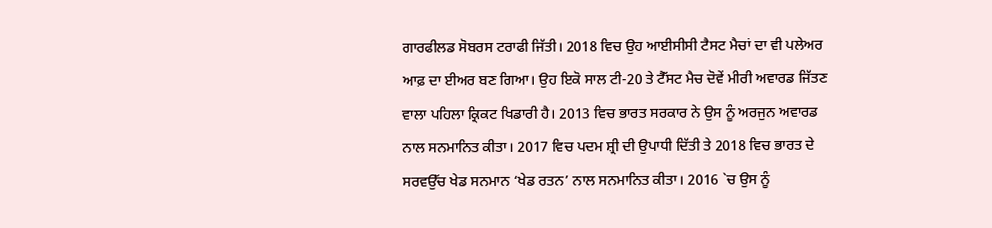ਗਾਰਫੀਲਡ ਸੋਬਰਸ ਟਰਾਫੀ ਜਿੱਤੀ। 2018 ਵਿਚ ਉਹ ਆਈਸੀਸੀ ਟੈਸਟ ਮੈਚਾਂ ਦਾ ਵੀ ਪਲੇਅਰ ਆਫ਼ ਦਾ ਈਅਰ ਬਣ ਗਿਆ। ਉਹ ਇਕੋ ਸਾਲ ਟੀ-20 ਤੇ ਟੈੱਸਟ ਮੈਚ ਦੋਵੇਂ ਮੀਰੀ ਅਵਾਰਡ ਜਿੱਤਣ ਵਾਲਾ ਪਹਿਲਾ ਕ੍ਰਿਕਟ ਖਿਡਾਰੀ ਹੈ। 2013 ਵਿਚ ਭਾਰਤ ਸਰਕਾਰ ਨੇ ਉਸ ਨੂੰ ਅਰਜੁਨ ਅਵਾਰਡ ਨਾਲ ਸਨਮਾਨਿਤ ਕੀਤਾ। 2017 ਵਿਚ ਪਦਮ ਸ਼੍ਰੀ ਦੀ ਉਪਾਧੀ ਦਿੱਤੀ ਤੇ 2018 ਵਿਚ ਭਾਰਤ ਦੇ ਸਰਵਉੱਚ ਖੇਡ ਸਨਮਾਨ ‘ਖੇਡ ਰਤਨ’ ਨਾਲ ਸਨਮਾਨਿਤ ਕੀਤਾ। 2016 `ਚ ਉਸ ਨੂੰ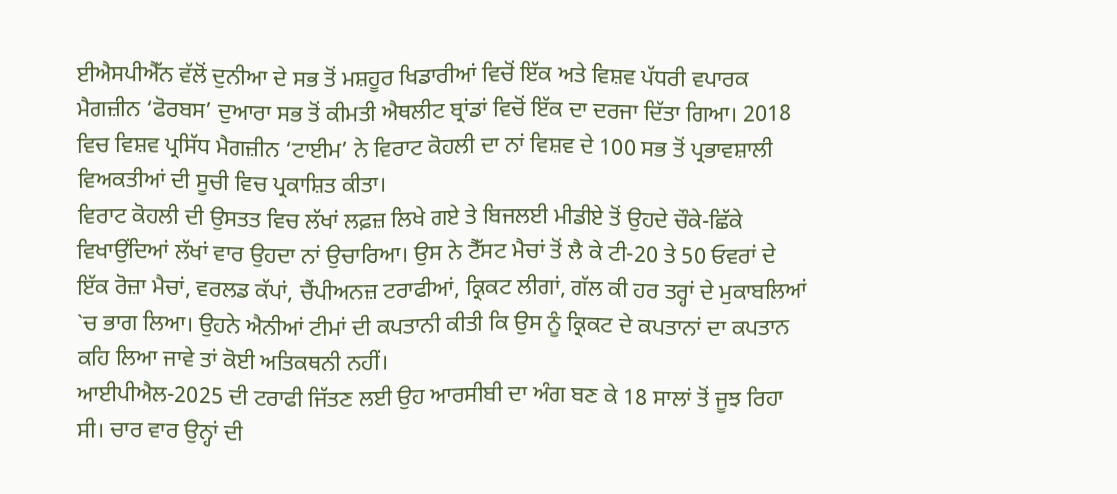ਈਐਸਪੀਐੱਨ ਵੱਲੋਂ ਦੁਨੀਆ ਦੇ ਸਭ ਤੋਂ ਮਸ਼ਹੂਰ ਖਿਡਾਰੀਆਂ ਵਿਚੋਂ ਇੱਕ ਅਤੇ ਵਿਸ਼ਵ ਪੱਧਰੀ ਵਪਾਰਕ ਮੈਗਜ਼ੀਨ ‘ਫੋਰਬਸ’ ਦੁਆਰਾ ਸਭ ਤੋਂ ਕੀਮਤੀ ਐਥਲੀਟ ਬ੍ਰਾਂਡਾਂ ਵਿਚੋਂ ਇੱਕ ਦਾ ਦਰਜਾ ਦਿੱਤਾ ਗਿਆ। 2018 ਵਿਚ ਵਿਸ਼ਵ ਪ੍ਰਸਿੱਧ ਮੈਗਜ਼ੀਨ ‘ਟਾਈਮ’ ਨੇ ਵਿਰਾਟ ਕੋਹਲੀ ਦਾ ਨਾਂ ਵਿਸ਼ਵ ਦੇ 100 ਸਭ ਤੋਂ ਪ੍ਰਭਾਵਸ਼ਾਲੀ ਵਿਅਕਤੀਆਂ ਦੀ ਸੂਚੀ ਵਿਚ ਪ੍ਰਕਾਸ਼ਿਤ ਕੀਤਾ।
ਵਿਰਾਟ ਕੋਹਲੀ ਦੀ ਉਸਤਤ ਵਿਚ ਲੱਖਾਂ ਲਫ਼ਜ਼ ਲਿਖੇ ਗਏ ਤੇ ਬਿਜਲਈ ਮੀਡੀਏ ਤੋਂ ਉਹਦੇ ਚੌਕੇ-ਛਿੱਕੇ ਵਿਖਾਉਂਦਿਆਂ ਲੱਖਾਂ ਵਾਰ ਉਹਦਾ ਨਾਂ ਉਚਾਰਿਆ। ਉਸ ਨੇ ਟੈੱਸਟ ਮੈਚਾਂ ਤੋਂ ਲੈ ਕੇ ਟੀ-20 ਤੇ 50 ਓਵਰਾਂ ਦੇ ਇੱਕ ਰੋਜ਼ਾ ਮੈਚਾਂ, ਵਰਲਡ ਕੱਪਾਂ, ਚੈਂਪੀਅਨਜ਼ ਟਰਾਫੀਆਂ, ਕ੍ਰਿਕਟ ਲੀਗਾਂ, ਗੱਲ ਕੀ ਹਰ ਤਰ੍ਹਾਂ ਦੇ ਮੁਕਾਬਲਿਆਂ `ਚ ਭਾਗ ਲਿਆ। ਉਹਨੇ ਐਨੀਆਂ ਟੀਮਾਂ ਦੀ ਕਪਤਾਨੀ ਕੀਤੀ ਕਿ ਉਸ ਨੂੰ ਕ੍ਰਿਕਟ ਦੇ ਕਪਤਾਨਾਂ ਦਾ ਕਪਤਾਨ ਕਹਿ ਲਿਆ ਜਾਵੇ ਤਾਂ ਕੋਈ ਅਤਿਕਥਨੀ ਨਹੀਂ।
ਆਈਪੀਐਲ-2025 ਦੀ ਟਰਾਫੀ ਜਿੱਤਣ ਲਈ ਉਹ ਆਰਸੀਬੀ ਦਾ ਅੰਗ ਬਣ ਕੇ 18 ਸਾਲਾਂ ਤੋਂ ਜੂਝ ਰਿਹਾ ਸੀ। ਚਾਰ ਵਾਰ ਉਨ੍ਹਾਂ ਦੀ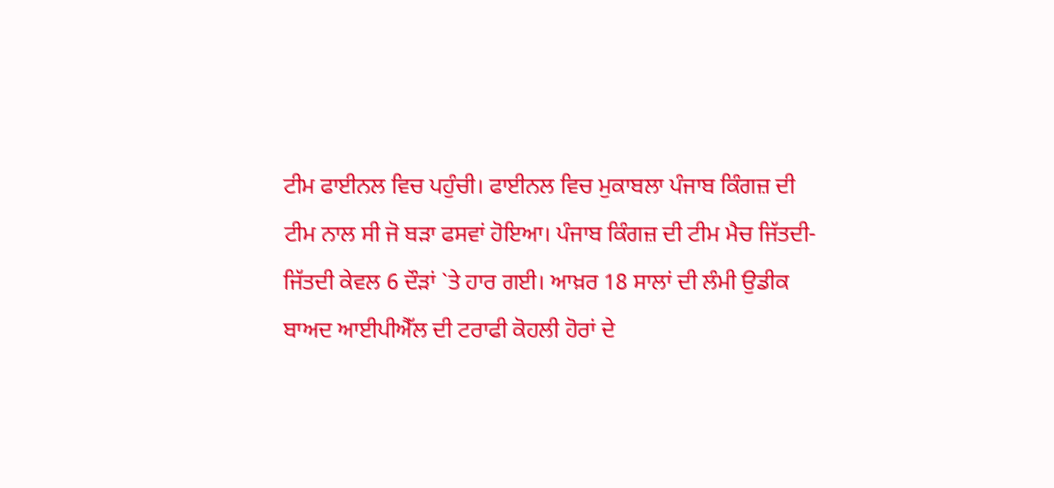ਟੀਮ ਫਾਈਨਲ ਵਿਚ ਪਹੁੰਚੀ। ਫਾਈਨਲ ਵਿਚ ਮੁਕਾਬਲਾ ਪੰਜਾਬ ਕਿੰਗਜ਼ ਦੀ ਟੀਮ ਨਾਲ ਸੀ ਜੋ ਬੜਾ ਫਸਵਾਂ ਹੋਇਆ। ਪੰਜਾਬ ਕਿੰਗਜ਼ ਦੀ ਟੀਮ ਮੈਚ ਜਿੱਤਦੀ-ਜਿੱਤਦੀ ਕੇਵਲ 6 ਦੌੜਾਂ `ਤੇ ਹਾਰ ਗਈ। ਆਖ਼ਰ 18 ਸਾਲਾਂ ਦੀ ਲੰਮੀ ਉਡੀਕ ਬਾਅਦ ਆਈਪੀਐੱਲ ਦੀ ਟਰਾਫੀ ਕੋਹਲੀ ਹੋਰਾਂ ਦੇ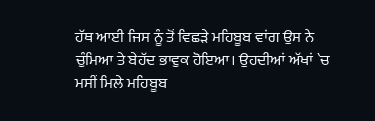ਹੱਥ ਆਈ ਜਿਸ ਨੂੰ ਤੋਂ ਵਿਛੜੇ ਮਹਿਬੂਬ ਵਾਂਗ ਉਸ ਨੇ ਚੁੰਮਿਆ ਤੇ ਬੇਹੱਦ ਭਾਵੁਕ ਹੋਇਆ। ਉਹਦੀਆਂ ਅੱਖਾਂ `ਚ ਮਸੀਂ ਮਿਲੇ ਮਹਿਬੂਬ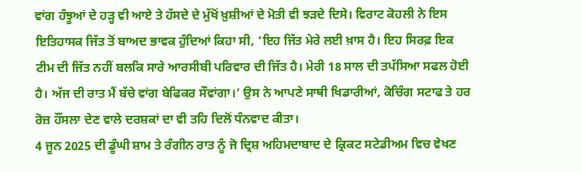ਵਾਂਗ ਹੰਝੂਆਂ ਦੇ ਹੜ੍ਹ ਵੀ ਆਏ ਤੇ ਹੱਸਦੇ ਦੇ ਮੁੱਖੋਂ ਖ਼ੁਸ਼ੀਆਂ ਦੇ ਮੋਤੀ ਵੀ ਝੜਦੇ ਦਿਸੇ। ਵਿਰਾਟ ਕੋਹਲੀ ਨੇ ਇਸ ਇਤਿਹਾਸਕ ਜਿੱਤ ਤੋਂ ਬਾਅਦ ਭਾਵਕ ਹੁੰਦਿਆਂ ਕਿਹਾ ਸੀ, ‘ਇਹ ਜਿੱਤ ਮੇਰੇ ਲਈ ਖ਼ਾਸ ਹੈ। ਇਹ ਸਿਰਫ਼ ਇਕ ਟੀਮ ਦੀ ਜਿੱਤ ਨਹੀਂ ਬਲਕਿ ਸਾਰੇ ਆਰਸੀਬੀ ਪਰਿਵਾਰ ਦੀ ਜਿੱਤ ਹੈ। ਮੇਰੀ 18 ਸਾਲ ਦੀ ਤਪੱਸਿਆ ਸਫਲ ਹੋਈ ਹੈ। ਅੱਜ ਦੀ ਰਾਤ ਮੈਂ ਬੱਚੇ ਵਾਂਗ ਬੇਫਿਕਰ ਸੌਵਾਂਗਾ।’ ਉਸ ਨੇ ਆਪਣੇ ਸਾਥੀ ਖਿਡਾਰੀਆਂ, ਕੋਚਿੰਗ ਸਟਾਫ ਤੇ ਹਰ ਰੋਜ਼ ਹੌਂਸਲਾ ਦੇਣ ਵਾਲੇ ਦਰਸ਼ਕਾਂ ਦਾ ਵੀ ਤਹਿ ਦਿਲੋਂ ਧੰਨਵਾਦ ਕੀਤਾ।
4 ਜੂਨ 2025 ਦੀ ਡੂੰਘੀ ਸ਼ਾਮ ਤੇ ਰੰਗੀਨ ਰਾਤ ਨੂੰ ਜੋ ਦ੍ਰਿਸ਼ ਅਹਿਮਦਾਬਾਦ ਦੇ ਕ੍ਰਿਕਟ ਸਟੇਡੀਅਮ ਵਿਚ ਵੇਖਣ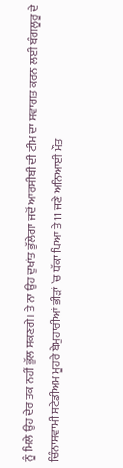ਨੂੰ ਮਿਲੇ ਉਹ ਦੇਰ ਤਕ ਨਹੀਂ ਭੁੱਲ ਸਕਣਗੇ। ਤੇ ਨਾ ਉਹ ਦੁਖਾਂਤ ਭੁੱਲੇਗਾ ਜਦੋਂ ਆਰਸੀਬੀ ਦੀ ਟੀਮ ਦਾ ਸਵਾਗਤ ਕਰਨ ਲਈ ਬੰਗਲੂਰੂ ਦੇ ਚਿੰਨਾਸਵਾਮੀ ਸਟੇਡੀਅਮ ਮੂਹਰੇ ਬੇਮੁਹਾਰੀਆਂ ਭੀੜਾਂ `ਚ ਧੱਕਾ ਪਿਆ ਤੇ 11 ਜਣੇ ਅਨਿਆਈ ਮੌਤ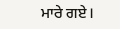ਮਾਰੇ ਗਏ।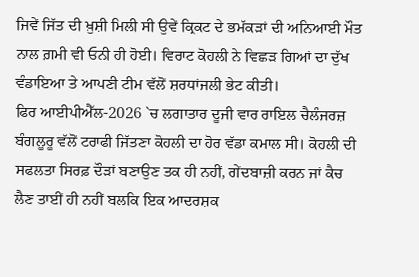ਜਿਵੇਂ ਜਿੱਤ ਦੀ ਖ਼ੁਸ਼ੀ ਮਿਲੀ ਸੀ ਉਵੇਂ ਕ੍ਰਿਕਟ ਦੇ ਭਮੱਕੜਾਂ ਦੀ ਅਨਿਆਈ ਮੌਤ ਨਾਲ ਗ਼ਮੀ ਵੀ ਓਨੀ ਹੀ ਹੋਈ। ਵਿਰਾਟ ਕੋਹਲੀ ਨੇ ਵਿਛੜ ਗਿਆਂ ਦਾ ਦੁੱਖ ਵੰਡਾਇਆ ਤੇ ਆਪਣੀ ਟੀਮ ਵੱਲੋਂ ਸ਼ਰਧਾਂਜਲੀ ਭੇਟ ਕੀਤੀ।
ਫਿਰ ਆਈਪੀਐੱਲ-2026 `ਚ ਲਗਾਤਾਰ ਦੂਜੀ ਵਾਰ ਰਾਇਲ ਚੈਲੰਜਰਜ਼ ਬੰਗਲੂਰੂ ਵੱਲੋਂ ਟਰਾਫੀ ਜਿੱਤਣਾ ਕੋਹਲੀ ਦਾ ਹੋਰ ਵੱਡਾ ਕਮਾਲ ਸੀ। ਕੋਹਲੀ ਦੀ ਸਫਲਤਾ ਸਿਰਫ਼ ਦੌੜਾਂ ਬਣਾਉਣ ਤਕ ਹੀ ਨਹੀਂ, ਗੇਂਦਬਾਜ਼ੀ ਕਰਨ ਜਾਂ ਕੈਚ ਲੈਣ ਤਾਈਂ ਹੀ ਨਹੀਂ ਬਲਕਿ ਇਕ ਆਦਰਸ਼ਕ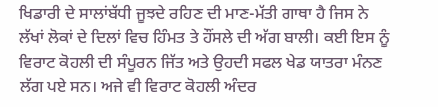ਖਿਡਾਰੀ ਦੇ ਸਾਲਾਂਬੱਧੀ ਜੂਝਦੇ ਰਹਿਣ ਦੀ ਮਾਣ-ਮੱਤੀ ਗਾਥਾ ਹੈ ਜਿਸ ਨੇ ਲੱਖਾਂ ਲੋਕਾਂ ਦੇ ਦਿਲਾਂ ਵਿਚ ਹਿੰਮਤ ਤੇ ਹੌਂਸਲੇ ਦੀ ਅੱਗ ਬਾਲੀ। ਕਈ ਇਸ ਨੂੰ ਵਿਰਾਟ ਕੋਹਲੀ ਦੀ ਸੰਪੂਰਨ ਜਿੱਤ ਅਤੇ ਉਹਦੀ ਸਫਲ ਖੇਡ ਯਾਤਰਾ ਮੰਨਣ ਲੱਗ ਪਏ ਸਨ। ਅਜੇ ਵੀ ਵਿਰਾਟ ਕੋਹਲੀ ਅੰਦਰ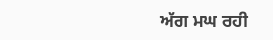ਅੱਗ ਮਘ ਰਹੀ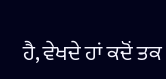ਹੈ, ਵੇਖਦੇ ਹਾਂ ਕਦੋਂ ਤਕ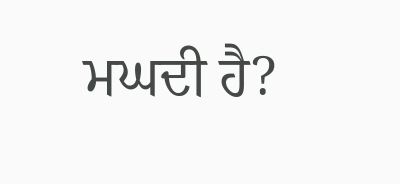ਮਘਦੀ ਹੈ?